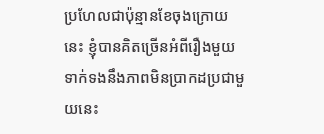ប្រហែលជាប៉ុន្មានខែចុងក្រោយនេះ ខ្ញុំបានគិតច្រើនអំពីរឿងមួយទាក់ទងនឹងភាពមិនប្រាកដប្រជាមួយនេះ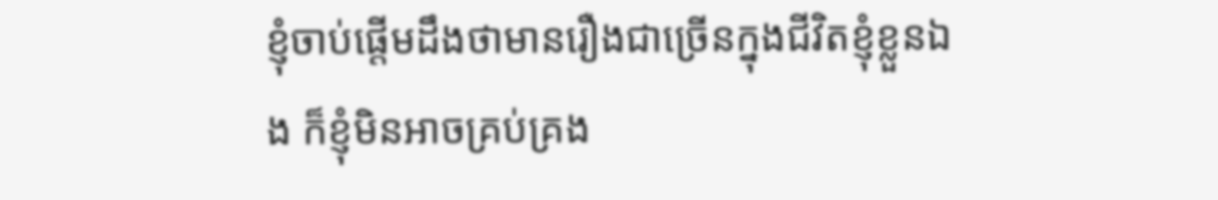ខ្ញុំចាប់ផ្តើមដឹងថាមានរឿងជាច្រើនក្នុងជីវិតខ្ញុំខ្លួនឯង ក៏ខ្ញុំមិនអាចគ្រប់គ្រង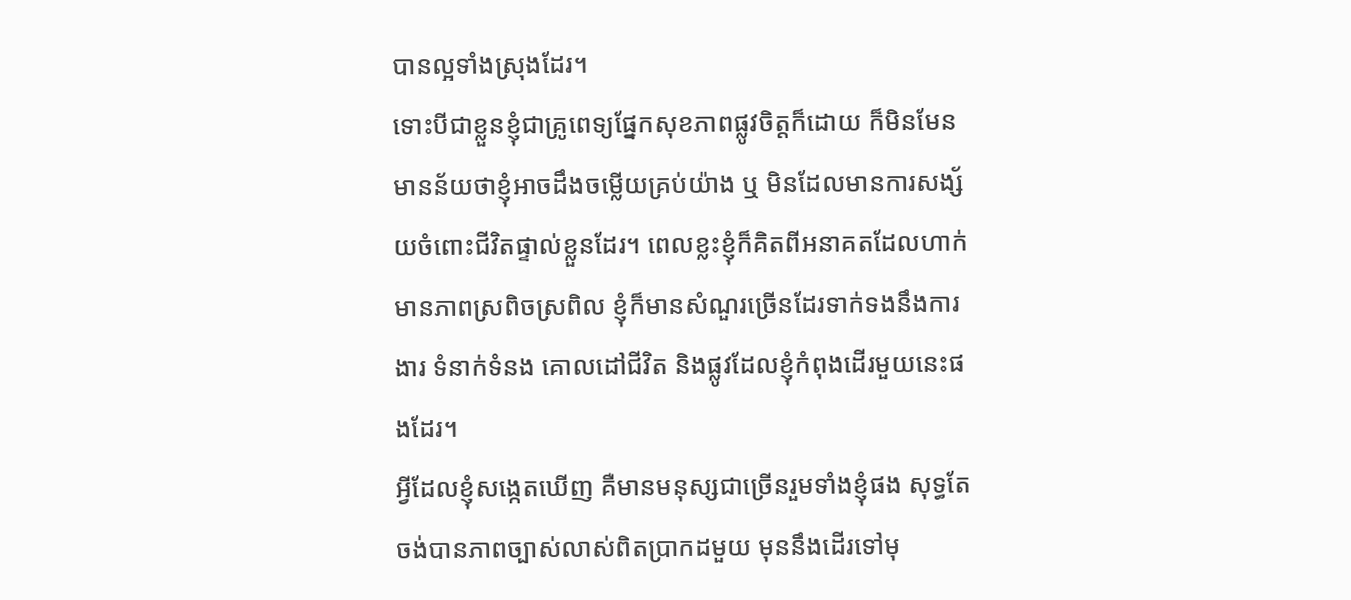បានល្អទាំងស្រុងដែរ។
ទោះបីជាខ្លួនខ្ញុំជាគ្រូពេទ្យផ្នែកសុខភាពផ្លូវចិត្តក៏ដោយ ក៏មិនមែនមានន័យថាខ្ញុំអាចដឹងចម្លើយគ្រប់យ៉ាង ឬ មិនដែលមានការសង្ស័យចំពោះជីវិតផ្ទាល់ខ្លួនដែរ។ ពេលខ្លះខ្ញុំក៏គិតពីអនាគតដែលហាក់មានភាពស្រពិចស្រពិល ខ្ញុំក៏មានសំណួរច្រើនដែរទាក់ទងនឹងការងារ ទំនាក់ទំនង គោលដៅជីវិត និងផ្លូវដែលខ្ញុំកំពុងដើរមួយនេះផងដែរ។
អ្វីដែលខ្ញុំសង្កេតឃើញ គឺមានមនុស្សជាច្រើនរួមទាំងខ្ញុំផង សុទ្ធតែចង់បានភាពច្បាស់លាស់ពិតប្រាកដមួយ មុននឹងដើរទៅមុ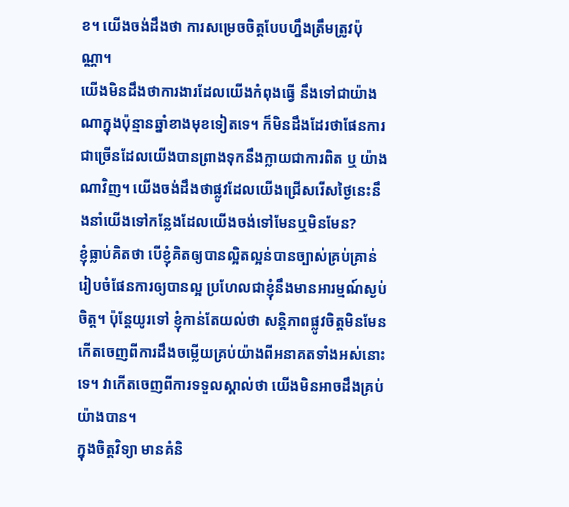ខ។ យើងចង់ដឹងថា ការសម្រេចចិត្តបែបហ្នឹងត្រឹមត្រូវប៉ុណ្ណា។
យើងមិនដឹងថាការងារដែលយើងកំពុងធ្វើ នឹងទៅជាយ៉ាងណាក្នុងប៉ុន្មានឆ្នាំខាងមុខទៀតទេ។ ក៏មិនដឹងដែរថាផែនការជាច្រើនដែលយើងបានព្រាងទុកនឹងក្លាយជាការពិត ឬ យ៉ាងណាវិញ។ យើងចង់ដឹងថាផ្លូវដែលយើងជ្រើសរើសថ្ងៃនេះនឹងនាំយើងទៅកន្លែងដែលយើងចង់ទៅមែនឬមិនមែន?
ខ្ញុំធ្លាប់គិតថា បើខ្ញុំគិតឲ្យបានល្អិតល្អន់បានច្បាស់គ្រប់គ្រាន់ រៀបចំផែនការឲ្យបានល្អ ប្រហែលជាខ្ញុំនឹងមានអារម្មណ៍ស្ងប់ចិត្ត។ ប៉ុន្តែយូរទៅ ខ្ញុំកាន់តែយល់ថា សន្តិភាពផ្លូវចិត្តមិនមែនកើតចេញពីការដឹងចម្លើយគ្រប់យ៉ាងពីអនាគតទាំងអស់នោះទេ។ វាកើតចេញពីការទទួលស្គាល់ថា យើងមិនអាចដឹងគ្រប់យ៉ាងបាន។
ក្នុងចិត្តវិទ្យា មានគំនិ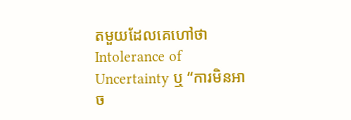តមួយដែលគេហៅថា Intolerance of Uncertainty ឬ “ការមិនអាច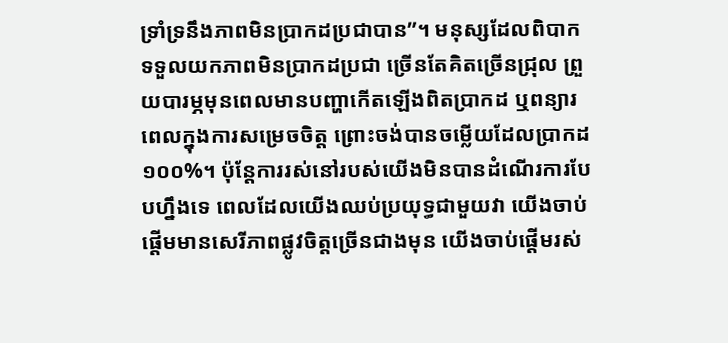ទ្រាំទ្រនឹងភាពមិនប្រាកដប្រជាបាន”។ មនុស្សដែលពិបាកទទួលយកភាពមិនប្រាកដប្រជា ច្រើនតែគិតច្រើនជ្រុល ព្រួយបារម្ភមុនពេលមានបញ្ហាកើតឡើងពិតប្រាកដ ឬពន្យារពេលក្នុងការសម្រេចចិត្ត ព្រោះចង់បានចម្លើយដែលប្រាកដ ១០០%។ ប៉ុន្តែការរស់នៅរបស់យើងមិនបានដំណើរការបែបហ្នឹងទេ ពេលដែលយើងឈប់ប្រយុទ្ធជាមួយវា យើងចាប់ផ្ដើមមានសេរីភាពផ្លូវចិត្តច្រើនជាងមុន យើងចាប់ផ្ដើមរស់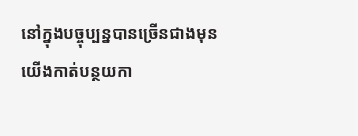នៅក្នុងបច្ចុប្បន្នបានច្រើនជាងមុន យើងកាត់បន្ថយកា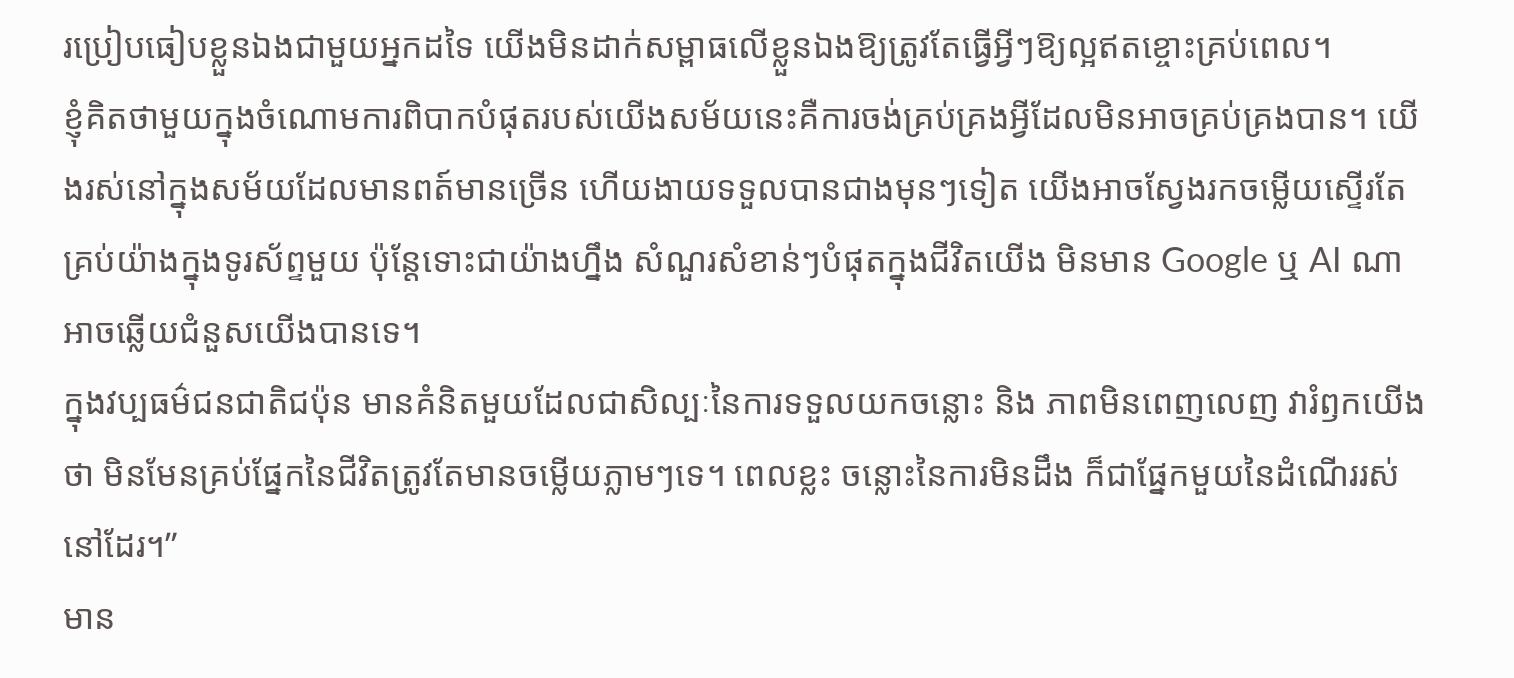រប្រៀបធៀបខ្លួនឯងជាមួយអ្នកដទៃ យើងមិនដាក់សម្ពាធលើខ្លួនឯងឱ្យត្រូវតែធ្វើអ្វីៗឱ្យល្អឥតខ្ចោះគ្រប់ពេល។
ខ្ញុំគិតថាមួយក្នុងចំណោមការពិបាកបំផុតរបស់យើងសម័យនេះគឺការចង់គ្រប់គ្រងអ្វីដែលមិនអាចគ្រប់គ្រងបាន។ យើងរស់នៅក្នុងសម័យដែលមានពត៍មានច្រើន ហើយងាយទទួលបានជាងមុនៗទៀត យើងអាចស្វែងរកចម្លើយស្ទើរតែគ្រប់យ៉ាងក្នុងទូរស័ព្ទមួយ ប៉ុន្តែទោះជាយ៉ាងហ្នឹង សំណួរសំខាន់ៗបំផុតក្នុងជីវិតយើង មិនមាន Google ឬ AI ណាអាចឆ្លើយជំនួសយើងបានទេ។
ក្នុងវប្បធម៌ជនជាតិជប៉ុន មានគំនិតមួយដែលជាសិល្បៈនៃការទទួលយកចន្លោះ និង ភាពមិនពេញលេញ វារំឭកយើងថា មិនមែនគ្រប់ផ្នែកនៃជីវិតត្រូវតែមានចម្លើយភ្លាមៗទេ។ ពេលខ្លះ ចន្លោះនៃការមិនដឹង ក៏ជាផ្នែកមួយនៃដំណើររស់នៅដែរ។”
មាន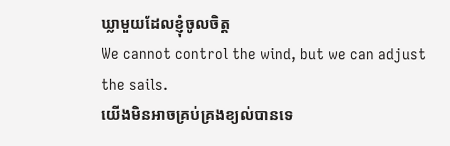ឃ្លាមួយដែលខ្ញុំចូលចិត្ត
We cannot control the wind, but we can adjust the sails.
យើងមិនអាចគ្រប់គ្រងខ្យល់បានទេ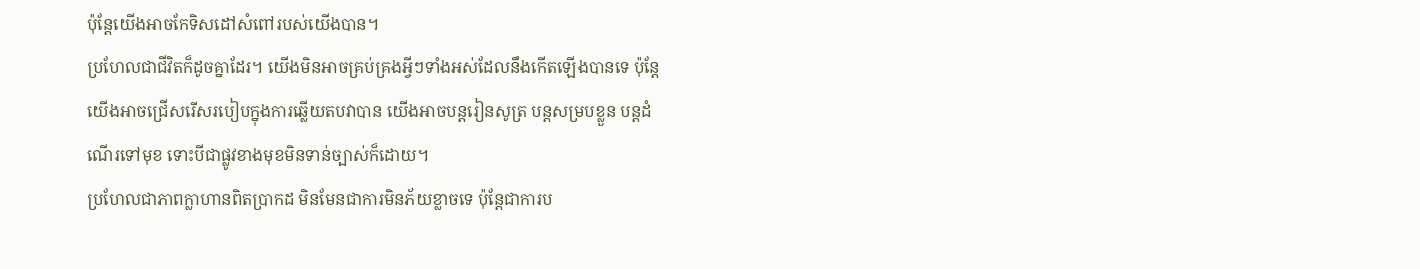ប៉ុន្តែយើងអាចកែទិសដៅសំពៅរបស់យើងបាន។
ប្រហែលជាជីវិតក៏ដូចគ្នាដែរ។ យើងមិនអាចគ្រប់គ្រងអ្វីៗទាំងអស់ដែលនឹងកើតឡើងបានទេ ប៉ុន្តែយើងអាចជ្រើសរើសរបៀបក្នុងការឆ្លើយតបវាបាន យើងអាចបន្តរៀនសូត្រ បន្តសម្របខ្លួន បន្តដំណើរទៅមុខ ទោះបីជាផ្លូវខាងមុខមិនទាន់ច្បាស់ក៏ដោយ។
ប្រហែលជាភាពក្លាហានពិតប្រាកដ មិនមែនជាការមិនភ័យខ្លាចទេ ប៉ុន្តែជាការប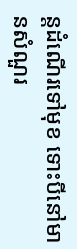ន្តដំណើរទៅមុខ ទោះបីនៅមានសំណួរ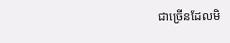ជាច្រើនដែលមិ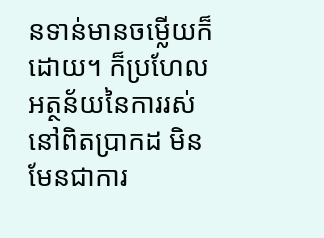នទាន់មានចម្លើយក៏ដោយ។ ក៏ប្រហែល អត្ថន័យនៃការរស់នៅពិតប្រាកដ មិនមែនជាការ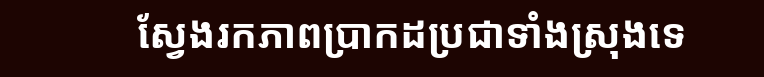ស្វែងរកភាពប្រាកដប្រជាទាំងស្រុងទេ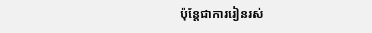ប៉ុន្តែជាការរៀនរស់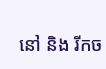នៅ និង រីកច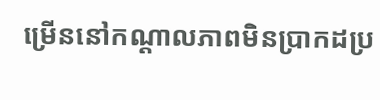ម្រើននៅកណ្តាលភាពមិនប្រាកដប្រ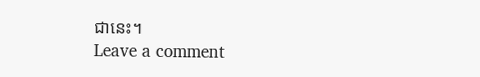ជានេះ។
Leave a comment